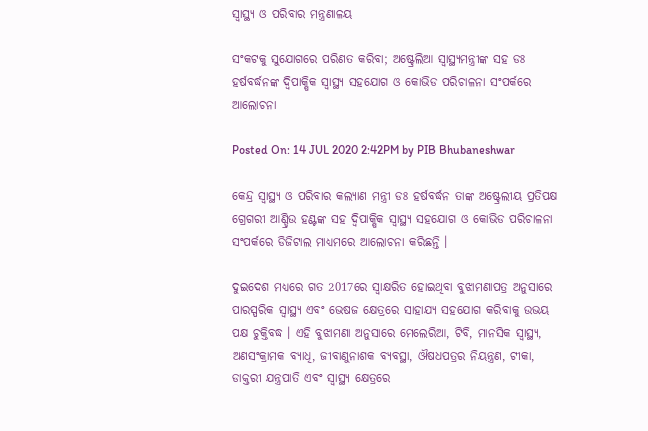ସ୍ୱାସ୍ଥ୍ୟ ଓ ପରିବାର ମନ୍ତ୍ରଣାଳୟ

ସଂକଟକୁ ସୁଯୋଗରେ ପରିଣତ କରିବା; ଅଷ୍ଟ୍ରେଲିଆ ସ୍ୱାସ୍ଥ୍ୟମନ୍ତ୍ରୀଙ୍କ ସହ ଡଃ ହର୍ଷବର୍ଦ୍ଧନଙ୍କ ଦ୍ୱିପାକ୍ଷିକ ସ୍ୱାସ୍ଥ୍ୟ ସହଯୋଗ ଓ କୋଭିଡ ପରିଚାଳନା ସଂପର୍କରେ ଆଲୋଚନା

Posted On: 14 JUL 2020 2:42PM by PIB Bhubaneshwar

କେନ୍ଦ୍ର ସ୍ୱାସ୍ଥ୍ୟ ଓ ପରିବାର କଲ୍ୟାଣ ମନ୍ତ୍ରୀ ଡଃ ହର୍ଷବର୍ଦ୍ଧନ ତାଙ୍କ ଅଷ୍ଟ୍ରେଲୀୟ ପ୍ରତିପକ୍ଷ ଗ୍ରେଗରୀ ଆଣ୍ଡ୍ରିଉ ହଣ୍ଟଙ୍କ ସହ ଦ୍ୱିପାକ୍ଷିକ ସ୍ୱାସ୍ଥ୍ୟ ସହଯୋଗ ଓ କୋଭିଡ ପରିଚାଳନା ସଂପର୍କରେ ଡିଜିଟାଲ ମାଧ୍ୟମରେ ଆଲୋଚନା କରିଛନ୍ତି ।

ଦୁଇଦେଶ ମଧ୍ୟରେ ଗତ 2017ରେ ସ୍ୱାକ୍ଷରିତ ହୋଇଥିବା ବୁଝାମଣାପତ୍ର ଅନୁସାରେ ପାରସ୍ପରିକ ସ୍ୱାସ୍ଥ୍ୟ ଏବଂ ଭେଷଜ କ୍ଷେତ୍ରରେ ସାହାଯ୍ୟ ସହଯୋଗ କରିବାକୁ ଉଭୟ ପକ୍ଷ ଚୁକ୍ତିବଦ୍ଧ । ଏହି ବୁଝାମଣା ଅନୁସାରେ ମେଲେରିଆ, ଟିବି, ମାନସିକ ସ୍ୱାସ୍ଥ୍ୟ, ଅଣସଂକ୍ରାମକ ବ୍ୟାଧି, ଜୀବାଣୁନାଶକ ବ୍ୟବସ୍ଥା, ଔଷଧପତ୍ରର ନିୟନ୍ତ୍ରଣ, ଟୀକା, ଡାକ୍ତରୀ ଯନ୍ତ୍ରପାତି ଏବଂ ସ୍ୱାସ୍ଥ୍ୟ କ୍ଷେତ୍ରରେ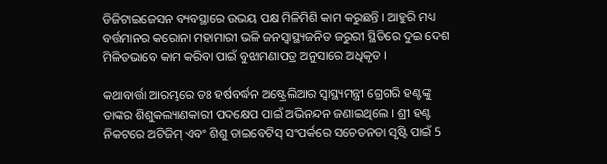ଡିଜିଟାଇଜେସନ ବ୍ୟବସ୍ଥାରେ ଉଭୟ ପକ୍ଷ ମିଳିମିଶି କାମ କରୁଛନ୍ତି । ଆହୁରି ମଧ୍ୟ ବର୍ତ୍ତମାନର କରୋନା ମହାମାରୀ ଭଳି ଜନସ୍ୱାସ୍ଥ୍ୟଜନିତ ଜରୁରୀ ସ୍ଥିତିରେ ଦୁଇ ଦେଶ ମିଳିତଭାବେ କାମ କରିବା ପାଇଁ ବୁଝାମଣାପତ୍ର ଅନୁସାରେ ଅଧିକୃତ ।

କଥାବାର୍ତ୍ତା ଆରମ୍ଭରେ ଡଃ ହର୍ଷବର୍ଦ୍ଧନ ଅଷ୍ଟ୍ରେଲିଆର ସ୍ୱାସ୍ଥ୍ୟମନ୍ତ୍ରୀ ଗ୍ରେଗରି ହଣ୍ଟଙ୍କୁ ତାଙ୍କର ଶିଶୁକଲ୍ୟାଣକାରୀ ପଦକ୍ଷେପ ପାଇଁ ଅଭିନନ୍ଦନ ଜଣାଇଥିଲେ । ଶ୍ରୀ ହଣ୍ଟ ନିକଟରେ ଅଟିଜିମ୍‌ ଏବଂ ଶିଶୁ ଡାଇବେଟିସ୍‌ ସଂପର୍କରେ ସଚେତନତା ସୃଷ୍ଟି ପାଇଁ 5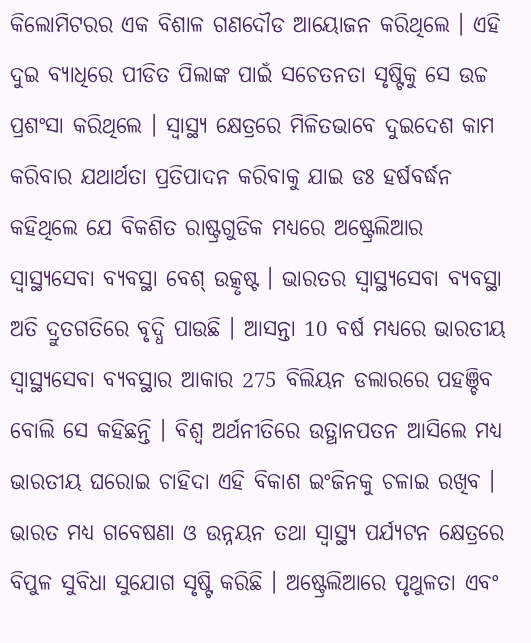କିଲୋମିଟରର ଏକ ବିଶାଳ ଗଣଦୌଡ ଆୟୋଜନ କରିଥିଲେ । ଏହି ଦୁଇ ବ୍ୟାଧିରେ ପୀଡିତ ପିଲାଙ୍କ ପାଇଁ ସଚେତନତା ସୃଷ୍ଟିକୁ ସେ ଉଚ୍ଚ ପ୍ରଶଂସା କରିଥିଲେ । ସ୍ୱାସ୍ଥ୍ୟ କ୍ଷେତ୍ରରେ ମିଳିତଭାବେ ଦୁଇଦେଶ କାମ କରିବାର ଯଥାର୍ଥତା ପ୍ରତିପାଦନ କରିବାକୁ ଯାଇ ଡଃ ହର୍ଷବର୍ଦ୍ଧନ କହିଥିଲେ ଯେ ବିକଶିତ ରାଷ୍ଟ୍ରଗୁଡିକ ମଧ୍ୟରେ ଅଷ୍ଟ୍ରେଲିଆର ସ୍ୱାସ୍ଥ୍ୟସେବା ବ୍ୟବସ୍ଥା ବେଶ୍‌ ଉତ୍କୃଷ୍ଟ । ଭାରତର ସ୍ୱାସ୍ଥ୍ୟସେବା ବ୍ୟବସ୍ଥା ଅତି ଦ୍ରୁତଗତିରେ ବୃଦ୍ଧି ପାଉଛି । ଆସନ୍ତା 10 ବର୍ଷ ମଧ୍ୟରେ ଭାରତୀୟ ସ୍ୱାସ୍ଥ୍ୟସେବା ବ୍ୟବସ୍ଥାର ଆକାର 275 ବିଲିୟନ ଡଲାରରେ ପହଞ୍ଚିବ ବୋଲି ସେ କହିଛନ୍ତି । ବିଶ୍ୱ ଅର୍ଥନୀତିରେ ଉତ୍ଥାନପତନ ଆସିଲେ ମଧ୍ୟ ଭାରତୀୟ ଘରୋଇ ଚାହିଦା ଏହି ବିକାଶ ଇଂଜିନକୁ ଚଳାଇ ରଖିବ । ଭାରତ ମଧ୍ୟ ଗବେଷଣା ଓ ଉନ୍ନୟନ ତଥା ସ୍ୱାସ୍ଥ୍ୟ ପର୍ଯ୍ୟଟନ କ୍ଷେତ୍ରରେ ବିପୁଳ ସୁବିଧା ସୁଯୋଗ ସୃଷ୍ଟି କରିଛି । ଅଷ୍ଟ୍ରେଲିଆରେ ପୃଥୁଳତା ଏବଂ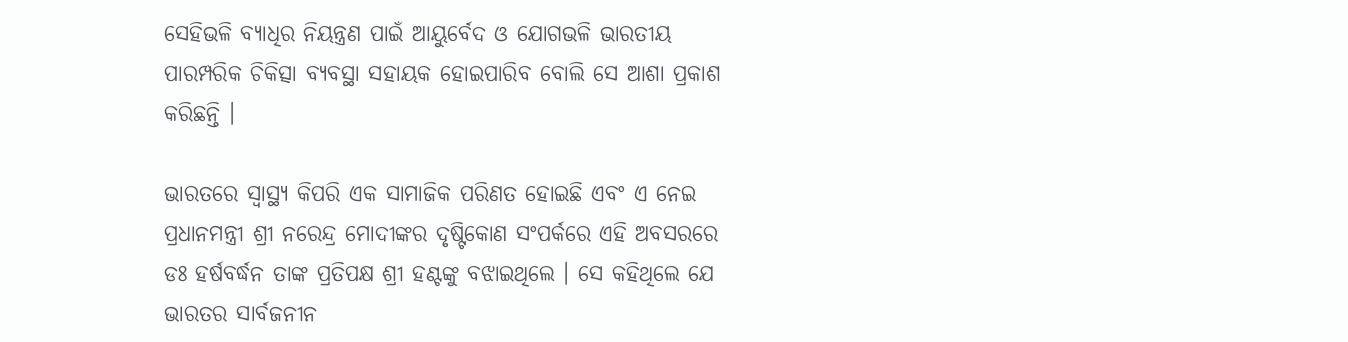ସେହିଭଳି ବ୍ୟାଧିର ନିୟନ୍ତ୍ରଣ ପାଇଁ ଆୟୁର୍ବେଦ ଓ ଯୋଗଭଳି ଭାରତୀୟ ପାରମ୍ପରିକ ଚିକିତ୍ସା ବ୍ୟବସ୍ଥା ସହାୟକ ହୋଇପାରିବ ବୋଲି ସେ ଆଶା ପ୍ରକାଶ କରିଛନ୍ତି ।

ଭାରତରେ ସ୍ୱାସ୍ଥ୍ୟ କିପରି ଏକ ସାମାଜିକ ପରିଣତ ହୋଇଛି ଏବଂ ଏ ନେଇ ପ୍ରଧାନମନ୍ତ୍ରୀ ଶ୍ରୀ ନରେନ୍ଦ୍ର ମୋଦୀଙ୍କର ଦୃଷ୍ଟିକୋଣ ସଂପର୍କରେ ଏହି ଅବସରରେ ଡଃ ହର୍ଷବର୍ଦ୍ଧନ ତାଙ୍କ ପ୍ରତିପକ୍ଷ ଶ୍ରୀ ହଣ୍ଟଙ୍କୁ ବଝାଇଥିଲେ । ସେ କହିଥିଲେ ଯେ ଭାରତର ସାର୍ବଜନୀନ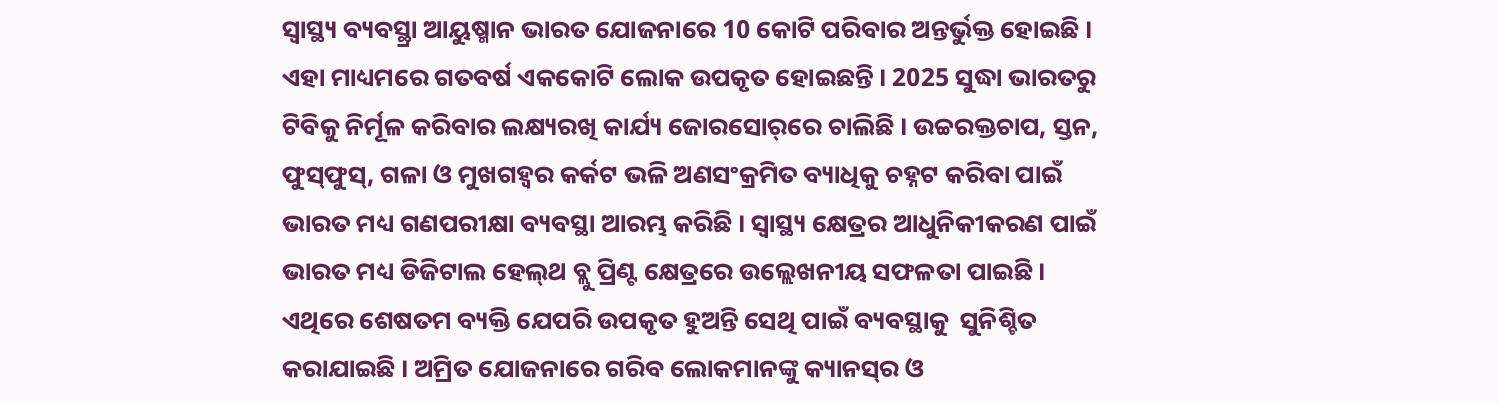ସ୍ୱାସ୍ଥ୍ୟ ବ୍ୟବସ୍ଥ୍ରା ଆୟୁଷ୍ମାନ ଭାରତ ଯୋଜନାରେ 10 କୋଟି ପରିବାର ଅନ୍ତର୍ଭୁକ୍ତ ହୋଇଛି । ଏହା ମାଧ୍ୟମରେ ଗତବର୍ଷ ଏକକୋଟି ଲୋକ ଉପକୃତ ହୋଇଛନ୍ତି । 2025 ସୁଦ୍ଧା ଭାରତରୁ ଟିବିକୁ ନିର୍ମୂଳ କରିବାର ଲକ୍ଷ୍ୟରଖି କାର୍ଯ୍ୟ ଜୋରସୋର୍‌ରେ ଚାଲିଛି । ଉଚ୍ଚରକ୍ତଚାପ, ସ୍ତନ, ଫୁସ୍‌ଫୁସ୍‌, ଗଳା ଓ ମୁଖଗହ୍ୱର କର୍କଟ ଭଳି ଅଣସଂକ୍ରମିତ ବ୍ୟାଧିକୁ ଚହ୍ନଟ କରିବା ପାଇଁ ଭାରତ ମଧ୍ୟ ଗଣପରୀକ୍ଷା ବ୍ୟବସ୍ଥା ଆରମ୍ଭ କରିଛି । ସ୍ୱାସ୍ଥ୍ୟ କ୍ଷେତ୍ରର ଆଧୁନିକୀକରଣ ପାଇଁ ଭାରତ ମଧ୍ୟ ଡିଜିଟାଲ ହେଲ୍‌ଥ ବ୍ଲୁ ପ୍ରିଣ୍ଟ କ୍ଷେତ୍ରରେ ଉଲ୍ଲେଖନୀୟ ସଫଳତା ପାଇଛି । ଏଥିରେ ଶେଷତମ ବ୍ୟକ୍ତି ଯେପରି ଉପକୃତ ହୁଅନ୍ତି ସେଥି ପାଇଁ ବ୍ୟବସ୍ଥାକୁ  ସୁନିଶ୍ଚିତ କରାଯାଇଛି । ଅମ୍ରିତ ଯୋଜନାରେ ଗରିବ ଲୋକମାନଙ୍କୁ କ୍ୟାନସ୍‌ର ଓ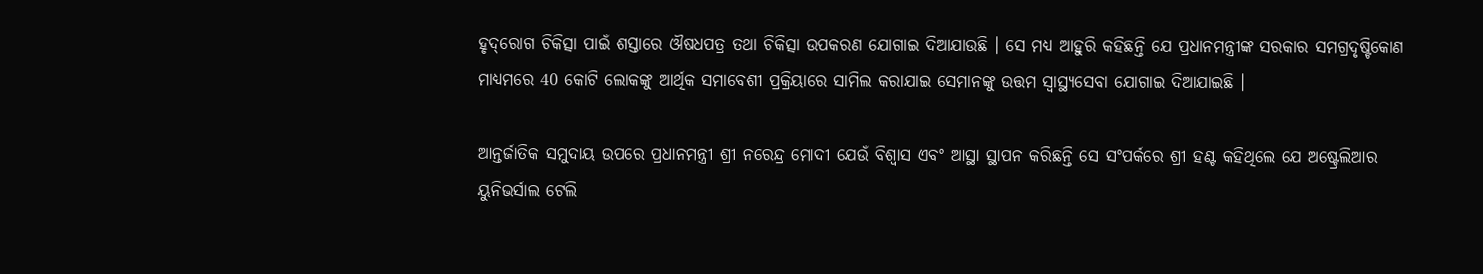ହୃଦ୍‌ରୋଗ ଚିକିତ୍ସା ପାଇଁ ଶସ୍ତାରେ ଔଷଧପତ୍ର ତଥା ଚିକିତ୍ସା ଉପକରଣ ଯୋଗାଇ ଦିଆଯାଉଛି । ସେ ମଧ୍ୟ ଆହୁରି କହିଛନ୍ତି ଯେ ପ୍ରଧାନମନ୍ତ୍ରୀଙ୍କ ସରକାର ସମଗ୍ରଦୃଷ୍ଟିକୋଣ ମାଧ୍ୟମରେ 40 କୋଟି ଲୋକଙ୍କୁ ଆର୍ଥିକ ସମାବେଶୀ ପ୍ରକ୍ରିୟାରେ ସାମିଲ କରାଯାଇ ସେମାନଙ୍କୁ ଉତ୍ତମ ସ୍ୱାସ୍ଥ୍ୟସେବା ଯୋଗାଇ ଦିଆଯାଇଛି ।

ଆନ୍ତର୍ଜାତିକ ସମୁଦାୟ ଉପରେ ପ୍ରଧାନମନ୍ତ୍ରୀ ଶ୍ରୀ ନରେନ୍ଦ୍ର ମୋଦୀ ଯେଉଁ ବିଶ୍ୱାସ ଏବଂ ଆସ୍ଥା ସ୍ଥାପନ କରିଛନ୍ତି ସେ ସଂପର୍କରେ ଶ୍ରୀ ହଣ୍ଟ କହିଥିଲେ ଯେ ଅଷ୍ଟ୍ରେଲିଆର ୟୁନିଭର୍ସାଲ ଟେଲି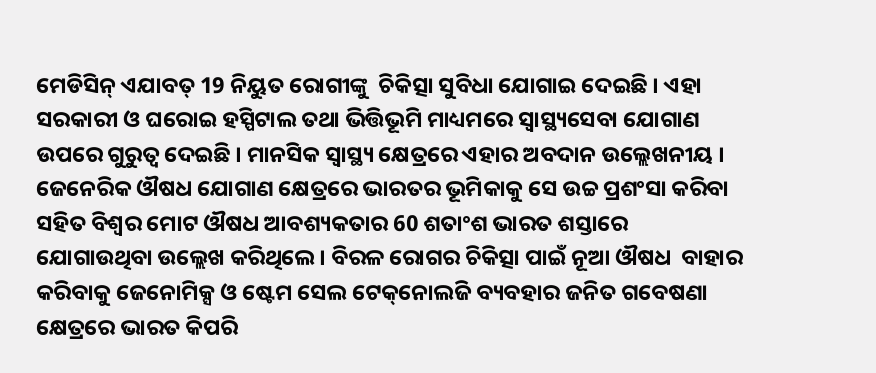ମେଡିସିନ୍‌ ଏଯାବତ୍‌ 19 ନିୟୁତ ରୋଗୀଙ୍କୁ  ଚିକିତ୍ସା ସୁବିଧା ଯୋଗାଇ ଦେଇଛି । ଏହା ସରକାରୀ ଓ ଘରୋଇ ହସ୍ପିଟାଲ ତଥା ଭିତ୍ତିଭୂମି ମାଧ୍ୟମରେ ସ୍ୱାସ୍ଥ୍ୟସେବା ଯୋଗାଣ ଉପରେ ଗୁରୁତ୍ୱ ଦେଇଛି । ମାନସିକ ସ୍ୱାସ୍ଥ୍ୟ କ୍ଷେତ୍ରରେ ଏହାର ଅବଦାନ ଉଲ୍ଲେଖନୀୟ । ଜେନେରିକ ଔଷଧ ଯୋଗାଣ କ୍ଷେତ୍ରରେ ଭାରତର ଭୂମିକାକୁ ସେ ଉଚ୍ଚ ପ୍ରଶଂସା କରିବା ସହିତ ବିଶ୍ୱର ମୋଟ ଔଷଧ ଆବଶ୍ୟକତାର 60 ଶତାଂଶ ଭାରତ ଶସ୍ତାରେ ଯୋଗାଉଥିବା ଉଲ୍ଲେଖ କରିଥିଲେ । ବିରଳ ରୋଗର ଚିକିତ୍ସା ପାଇଁ ନୂଆ ଔଷଧ  ବାହାର କରିବାକୁ ଜେନୋମିକ୍ସ ଓ ଷ୍ଟେମ ସେଲ ଟେକ୍‌ନୋଲଜି ବ୍ୟବହାର ଜନିତ ଗବେଷଣା କ୍ଷେତ୍ରରେ ଭାରତ କିପରି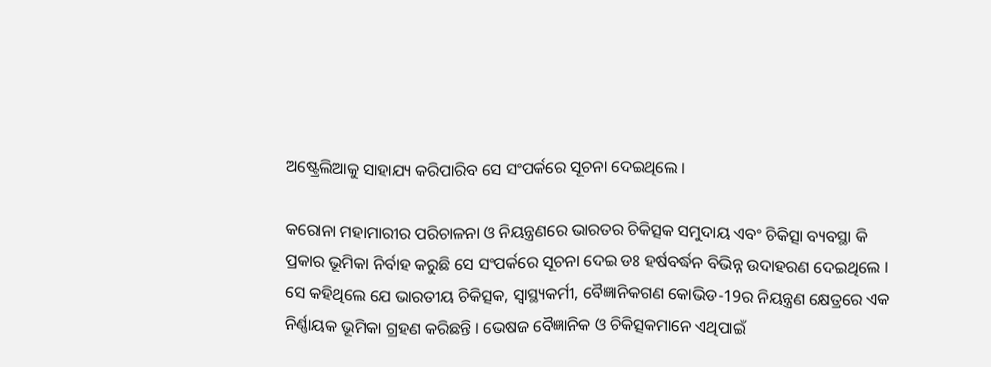ଅଷ୍ଟ୍ରେଲିଆକୁ ସାହାଯ୍ୟ କରିପାରିବ ସେ ସଂପର୍କରେ ସୂଚନା ଦେଇଥିଲେ ।

କରୋନା ମହାମାରୀର ପରିଚାଳନା ଓ ନିୟନ୍ତ୍ରଣରେ ଭାରତର ଚିକିତ୍ସକ ସମୁଦାୟ ଏବଂ ଚିକିତ୍ସା ବ୍ୟବସ୍ଥା କି ପ୍ରକାର ଭୂମିକା ନିର୍ବାହ କରୁଛି ସେ ସଂପର୍କରେ ସୂଚନା ଦେଇ ଡଃ ହର୍ଷବର୍ଦ୍ଧନ ବିଭିନ୍ନ ଉଦାହରଣ ଦେଇଥିଲେ । ସେ କହିଥିଲେ ଯେ ଭାରତୀୟ ଚିକିତ୍ସକ, ସ୍ୱାସ୍ଥ୍ୟକର୍ମୀ, ବୈଜ୍ଞାନିକଗଣ କୋଭିଡ-19ର ନିୟନ୍ତ୍ରଣ କ୍ଷେତ୍ରରେ ଏକ ନିର୍ଣ୍ଣାୟକ ଭୂମିକା ଗ୍ରହଣ କରିଛନ୍ତି । ଭେଷଜ ବୈଜ୍ଞାନିକ ଓ ଚିକିତ୍ସକମାନେ ଏଥିପାଇଁ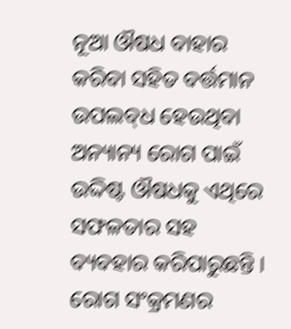ନୂଆ ଔଷଧ ବାହାର କରିବା ସହିତ ବର୍ତ୍ତମାନ ଉପଲବ୍‌ଧ ହେଉଥିବା ଅନ୍ୟାନ୍ୟ ରୋଗ ପାଇଁ ଉଦ୍ଦିଷ୍ଟ ଔଷଧକୁ ଏଥିରେ ସଫଳତାର ସହ ବ୍ୟବହାର କରିପାରୁଛନ୍ତି । ରୋଗ ସଂକ୍ରମଣର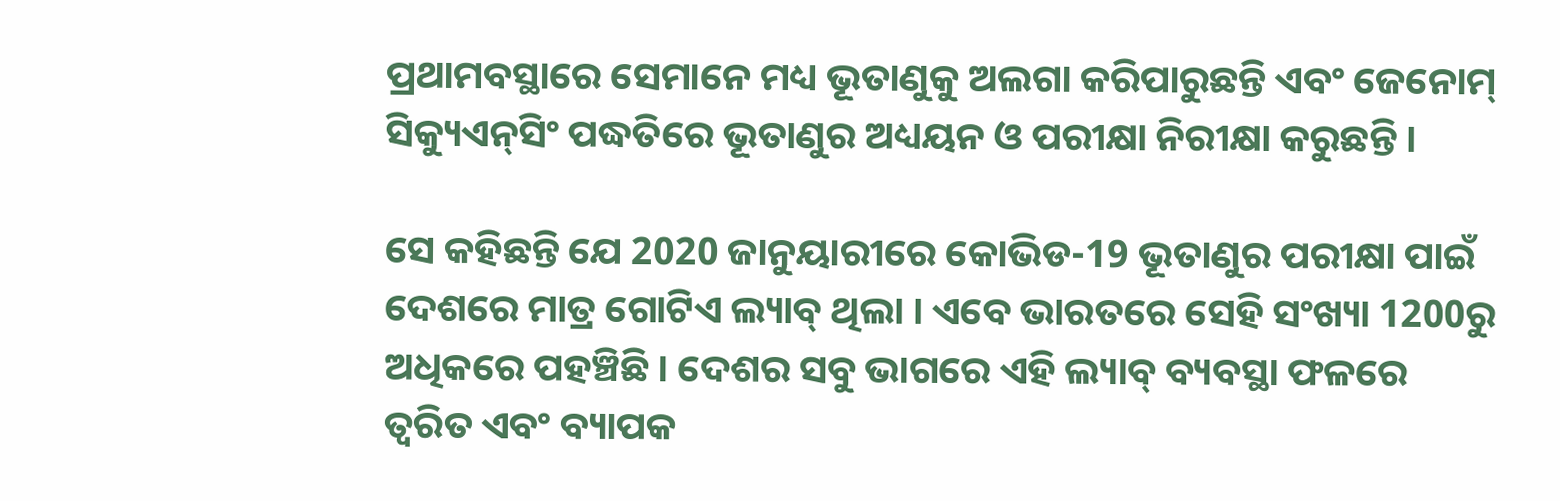ପ୍ରଥାମବସ୍ଥାରେ ସେମାନେ ମଧ୍ୟ ଭୂତାଣୁକୁ ଅଲଗା କରିପାରୁଛନ୍ତି ଏବଂ ଜେନୋମ୍‌ ସିକ୍ୟୁଏନ୍‌ସିଂ ପଦ୍ଧତିରେ ଭୂତାଣୁର ଅଧ୍ୟୟନ ଓ ପରୀକ୍ଷା ନିରୀକ୍ଷା କରୁଛନ୍ତି ।

ସେ କହିଛନ୍ତି ଯେ 2020 ଜାନୁୟାରୀରେ କୋଭିଡ-19 ଭୂତାଣୁର ପରୀକ୍ଷା ପାଇଁ ଦେଶରେ ମାତ୍ର ଗୋଟିଏ ଲ୍ୟାବ୍‌ ଥିଲା । ଏବେ ଭାରତରେ ସେହି ସଂଖ୍ୟା 1200ରୁ ଅଧିକରେ ପହଞ୍ଚିଛି । ଦେଶର ସବୁ ଭାଗରେ ଏହି ଲ୍ୟାବ୍‌ ବ୍ୟବସ୍ଥା ଫଳରେ ତ୍ୱରିତ ଏବଂ ବ୍ୟାପକ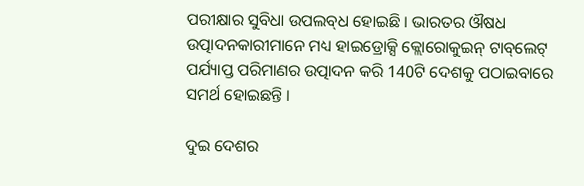ପରୀକ୍ଷାର ସୁବିଧା ଉପଲବ୍‌ଧ ହୋଇଛି । ଭାରତର ଔଷଧ ଉତ୍ପାଦନକାରୀମାନେ ମଧ୍ୟ ହାଇଡ୍ରୋକ୍ସି କ୍ଲୋରୋକୁଇନ୍‌ ଟାବ୍‌ଲେଟ୍‌ ପର୍ଯ୍ୟାପ୍ତ ପରିମାଣର ଉତ୍ପାଦନ କରି 140ଟି ଦେଶକୁ ପଠାଇବାରେ ସମର୍ଥ ହୋଇଛନ୍ତି ।

ଦୁଇ ଦେଶର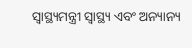ସ୍ୱାସ୍ଥ୍ୟମନ୍ତ୍ରୀ ସ୍ୱାସ୍ଥ୍ୟ ଏବଂ ଅନ୍ୟାନ୍ୟ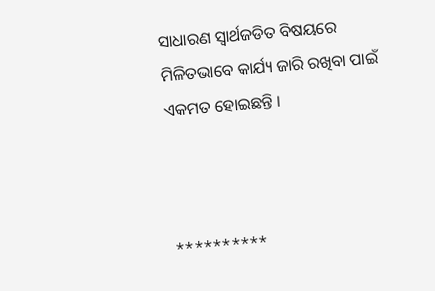ସାଧାରଣ ସ୍ୱାର୍ଥଜଡିତ ବିଷୟରେ ମିଳିତଭାବେ କାର୍ଯ୍ୟ ଜାରି ରଖିବା ପାଇଁ ଏକମତ ହୋଇଛନ୍ତି ।



**********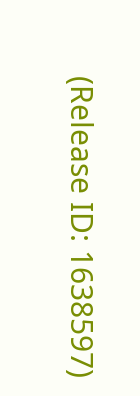(Release ID: 1638597)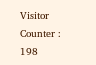Visitor Counter : 198